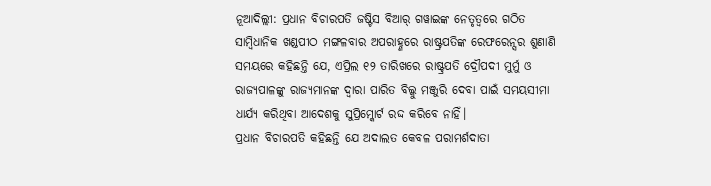ନୂଆଦିଲ୍ଲୀ: ପ୍ରଧାନ ବିଚାରପତି ଜଷ୍ଟିସ ବିଆର୍ ଗୱାଇଙ୍କ ନେତୃତ୍ୱରେ ଗଠିତ ସାମ୍ବିଧାନିକ ଖଣ୍ଡପୀଠ ମଙ୍ଗଳବାର ଅପରାହ୍ଣରେ ରାଷ୍ଟ୍ରପତିଙ୍କ ରେଫରେନ୍ସର ଶୁଣାଣି ସମୟରେ କହିଛନ୍ତି ଯେ, ଏପ୍ରିଲ ୧୨ ତାରିଖରେ ରାଷ୍ଟ୍ରପତି ଦ୍ରୌପଦୀ ମୁର୍ମୁ ଓ ରାଜ୍ୟପାଳଙ୍କୁ ରାଜ୍ୟମାନଙ୍କ ଦ୍ୱାରା ପାରିତ ବିଲ୍କୁ ମଞ୍ଜୁରି ଦେବା ପାଇଁ ସମୟସୀମା ଧାର୍ଯ୍ୟ କରିଥିବା ଆଦେଶକୁ ସୁପ୍ରିମ୍କୋର୍ଟ ରଦ୍ଦ କରିବେ ନାହିଁ।
ପ୍ରଧାନ ବିଚାରପତି କହିଛନ୍ତି ଯେ ଅଦାଲତ କେବଳ ପରାମର୍ଶଦାତା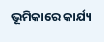ଭୂମିକାରେ କାର୍ଯ୍ୟ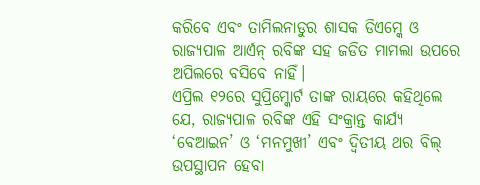କରିବେ ଏବଂ ତାମିଲନାଡୁର ଶାସକ ଡିଏମ୍କେ ଓ ରାଜ୍ୟପାଳ ଆର୍ଏନ୍ ରବିଙ୍କ ସହ ଜଡିତ ମାମଲା ଉପରେ ଅପିଲରେ ବସିବେ ନାହିଁ।
ଏପ୍ରିଲ ୧୨ରେ ସୁପ୍ରିମ୍କୋର୍ଟ ତାଙ୍କ ରାୟରେ କହିଥିଲେ ଯେ, ରାଜ୍ୟପାଳ ରବିଙ୍କ ଏହି ସଂକ୍ରାନ୍ତ କାର୍ଯ୍ୟ ‘ବେଆଇନ’ ଓ ‘ମନମୁଖୀ’ ଏବଂ ଦ୍ୱିତୀୟ ଥର ବିଲ୍ ଉପସ୍ଥାପନ ହେବା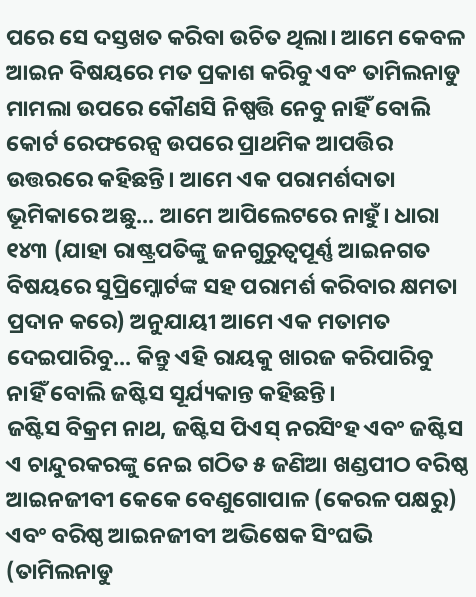ପରେ ସେ ଦସ୍ତଖତ କରିବା ଉଚିତ ଥିଲା। ଆମେ କେବଳ ଆଇନ ବିଷୟରେ ମତ ପ୍ରକାଶ କରିବୁ ଏବଂ ତାମିଲନାଡୁ ମାମଲା ଉପରେ କୌଣସି ନିଷ୍ପତ୍ତି ନେବୁ ନାହିଁ ବୋଲି କୋର୍ଟ ରେଫରେନ୍ସ ଉପରେ ପ୍ରାଥମିକ ଆପତ୍ତିର ଉତ୍ତରରେ କହିଛନ୍ତି। ଆମେ ଏକ ପରାମର୍ଶଦାତା ଭୂମିକାରେ ଅଛୁ... ଆମେ ଆପିଲେଟରେ ନାହୁଁ। ଧାରା ୧୪୩ (ଯାହା ରାଷ୍ଟ୍ରପତିଙ୍କୁ ଜନଗୁରୁତ୍ୱପୂର୍ଣ୍ଣ ଆଇନଗତ ବିଷୟରେ ସୁପ୍ରିମ୍କୋର୍ଟଙ୍କ ସହ ପରାମର୍ଶ କରିବାର କ୍ଷମତା ପ୍ରଦାନ କରେ) ଅନୁଯାୟୀ ଆମେ ଏକ ମତାମତ ଦେଇପାରିବୁ... କିନ୍ତୁ ଏହି ରାୟକୁ ଖାରଜ କରିପାରିବୁ ନାହିଁ ବୋଲି ଜଷ୍ଟିସ ସୂର୍ଯ୍ୟକାନ୍ତ କହିଛନ୍ତି।
ଜଷ୍ଟିସ ବିକ୍ରମ ନାଥ, ଜଷ୍ଟିସ ପିଏସ୍ ନରସିଂହ ଏବଂ ଜଷ୍ଟିସ ଏ ଚାନ୍ଦୁରକରଙ୍କୁ ନେଇ ଗଠିତ ୫ ଜଣିଆ ଖଣ୍ଡପୀଠ ବରିଷ୍ଠ ଆଇନଜୀବୀ କେକେ ବେଣୁଗୋପାଳ (କେରଳ ପକ୍ଷରୁ) ଏବଂ ବରିଷ୍ଠ ଆଇନଜୀବୀ ଅଭିଷେକ ସିଂଘଭି (ତାମିଲନାଡୁ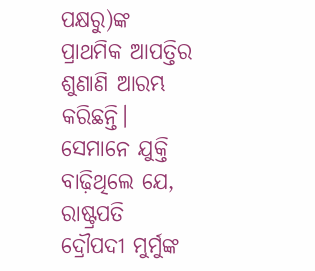ପକ୍ଷରୁ)ଙ୍କ ପ୍ରାଥମିକ ଆପତ୍ତିର ଶୁଣାଣି ଆରମ୍ଭ କରିଛନ୍ତି। ସେମାନେ ଯୁକ୍ତି ବାଢ଼ିଥିଲେ ଯେ, ରାଷ୍ଟ୍ରପତି ଦ୍ରୌପଦୀ ମୁର୍ମୁଙ୍କ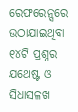ରେଫରେନ୍ସରେ ଉଠାଯାଇଥିବା ୧୪ଟି ପ୍ରଶ୍ନର ଯଥେଷ୍ଟ ଓ ସିଧାସଳଖ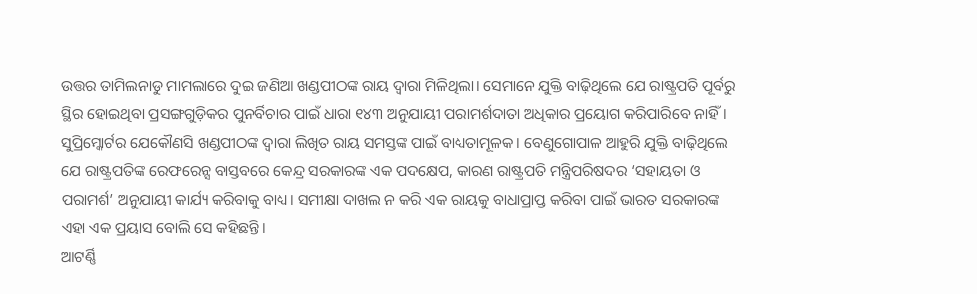ଉତ୍ତର ତାମିଲନାଡୁ ମାମଲାରେ ଦୁଇ ଜଣିଆ ଖଣ୍ଡପୀଠଙ୍କ ରାୟ ଦ୍ୱାରା ମିଳିଥିଲା। ସେମାନେ ଯୁକ୍ତି ବାଢ଼ିଥିଲେ ଯେ ରାଷ୍ଟ୍ରପତି ପୂର୍ବରୁ ସ୍ଥିର ହୋଇଥିବା ପ୍ରସଙ୍ଗଗୁଡ଼ିକର ପୁନର୍ବିଚାର ପାଇଁ ଧାରା ୧୪୩ ଅନୁଯାୟୀ ପରାମର୍ଶଦାତା ଅଧିକାର ପ୍ରୟୋଗ କରିପାରିବେ ନାହିଁ। ସୁପ୍ରିମ୍କୋର୍ଟର ଯେକୌଣସି ଖଣ୍ଡପୀଠଙ୍କ ଦ୍ୱାରା ଲିଖିତ ରାୟ ସମସ୍ତଙ୍କ ପାଇଁ ବାଧ୍ୟତାମୂଳକ। ବେଣୁଗୋପାଳ ଆହୁରି ଯୁକ୍ତି ବାଢ଼ିଥିଲେ ଯେ ରାଷ୍ଟ୍ରପତିଙ୍କ ରେଫରେନ୍ସ ବାସ୍ତବରେ କେନ୍ଦ୍ର ସରକାରଙ୍କ ଏକ ପଦକ୍ଷେପ, କାରଣ ରାଷ୍ଟ୍ରପତି ମନ୍ତ୍ରିପରିଷଦର ‘ସହାୟତା ଓ ପରାମର୍ଶ’ ଅନୁଯାୟୀ କାର୍ଯ୍ୟ କରିବାକୁ ବାଧ୍ୟ। ସମୀକ୍ଷା ଦାଖଲ ନ କରି ଏକ ରାୟକୁ ବାଧାପ୍ରାପ୍ତ କରିବା ପାଇଁ ଭାରତ ସରକାରଙ୍କ ଏହା ଏକ ପ୍ରୟାସ ବୋଲି ସେ କହିଛନ୍ତି।
ଆଟର୍ଣ୍ଣି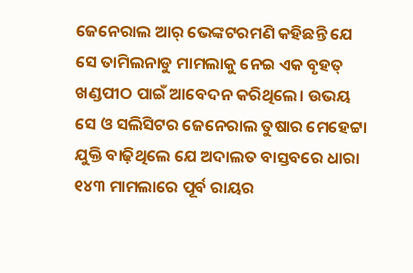ଜେନେରାଲ ଆର୍ ଭେଙ୍କଟରମଣି କହିଛନ୍ତି ଯେ ସେ ତାମିଲନାଡୁ ମାମଲାକୁ ନେଇ ଏକ ବୃହତ୍ ଖଣ୍ଡପୀଠ ପାଇଁ ଆବେଦନ କରିଥିଲେ। ଉଭୟ ସେ ଓ ସଲିସିଟର ଜେନେରାଲ ତୁଷାର ମେହେଟ୍ଟା ଯୁକ୍ତି ବାଢ଼ିଥିଲେ ଯେ ଅଦାଲତ ବାସ୍ତବରେ ଧାରା ୧୪୩ ମାମଲାରେ ପୂର୍ବ ରାୟର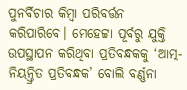ପୁନର୍ବିଚାର କିମ୍ବା ପରିବର୍ତ୍ତନ କରିପାରିବେ। ମେହେଟ୍ଟା ପୂର୍ବରୁ ଯୁକ୍ତି ଉପସ୍ଥାପନ କରିଥିବା ପ୍ରତିବନ୍ଧକକୁ ‘ଆତ୍ମ-ନିୟନ୍ତ୍ରିତ ପ୍ରତିବନ୍ଧକ’ ବୋଲି ବର୍ଣ୍ଣନା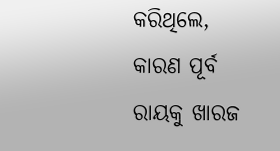କରିଥିଲେ, କାରଣ ପୂର୍ବ ରାୟକୁ ଖାରଜ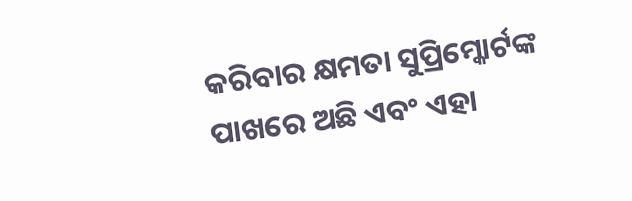କରିବାର କ୍ଷମତା ସୁପ୍ରିମ୍କୋର୍ଟଙ୍କ ପାଖରେ ଅଛି ଏବଂ ଏହା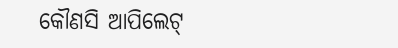କୌଣସି ଆପିଲେଟ୍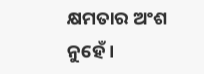କ୍ଷମତାର ଅଂଶ ନୁହେଁ।